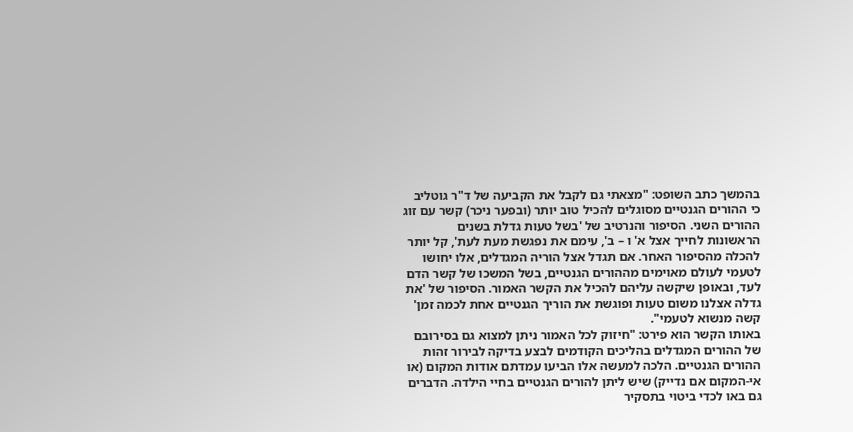בהמשך כתב השופט: "מצאתי גם לקבל את הקביעה של ד"ר גוטליב כי ההורים הגנטיים מסוגלים להכיל טוב יותר (ובפער ניכר) קשר עם זוג ההורים השני. הסיפור והנרטיב של 'בשל טעות גדלת בשנים הראשונות לחייך אצל א' ו – ב', עימם את נפגשת מעת לעת', קל יותר להכלה מהסיפור האחר. אם תגדל אצל הוריה המגדלים, אלו יחושו לטעמי לעולם מאוימים מההורים הגנטיים, בשל המשכו של קשר הדם לעד, ובאופן שיקשה עליהם להכיל את הקשר האמור. הסיפור של 'את גדלה אצלנו משום טעות ופוגשת את הוריך הגנטיים אחת לכמה זמן' קשה מנשוא לטעמי".
באותו הקשר הוא פירט: "חיזוק לכל האמור ניתן למצוא גם בסירובם של ההורים המגדלים בהליכים הקודמים לבצע בדיקה לבירור זהות ההורים הגנטיים. הלכה למעשה אלו הביעו עמדתם אודות המקום (או אי-המקום אם נדייק) שיש ליתן להורים הגנטיים בחיי הילדה. הדברים גם באו לכדי ביטוי בתסקיר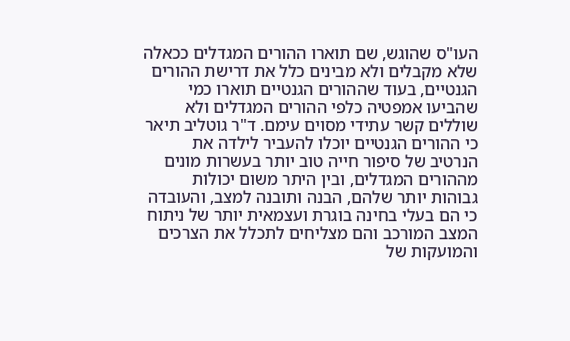העו"ס שהוגש, שם תוארו ההורים המגדלים ככאלה שלא מקבלים ולא מבינים כלל את דרישת ההורים הגנטיים, בעוד שההורים הגנטיים תוארו כמי שהביעו אמפטיה כלפי ההורים המגדלים ולא שוללים קשר עתידי מסוים עימם. ד"ר גוטליב תיאר כי ההורים הגנטיים יוכלו להעביר לילדה את הנרטיב של סיפור חייה טוב יותר בעשרות מונים מההורים המגדלים, ובין היתר משום יכולות גבוהות יותר שלהם, הבנה ותובנה למצב, והעובדה כי הם בעלי בחינה בוגרת ועצמאית יותר של ניתוח המצב המורכב והם מצליחים לתכלל את הצרכים והמועקות של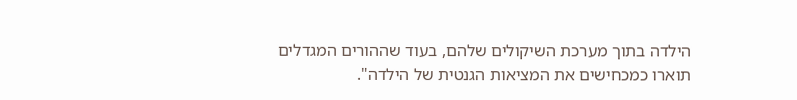הילדה בתוך מערכת השיקולים שלהם, בעוד שההורים המגדלים תוארו כמכחישים את המציאות הגנטית של הילדה".